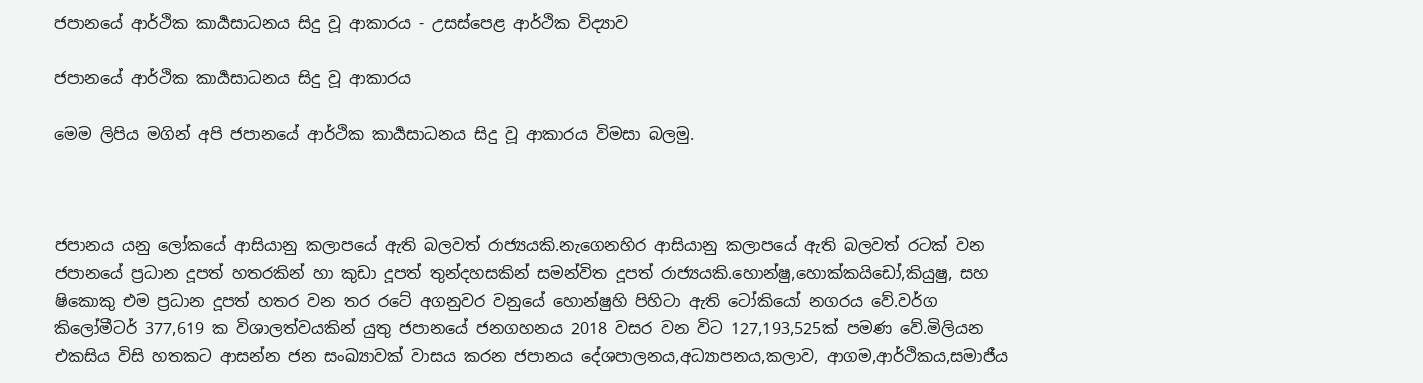ජපානයේ ආර්ථික කාර්‍යසාධනය සිදු වූ ආකාරය - උසස්පෙළ ආර්ථික විද්‍යාව

ජපානයේ ආර්ථික කාර්‍යසාධනය සිදු වූ ආකාරය

මෙම ලිපිය මගින් අපි ජපානයේ ආර්ථික කාර්‍යසාධනය සිදු වූ ආකාරය විමසා බලමු.



ජපානය යනු ලෝකයේ ආසියානු කලාපයේ ඇති බලවත් රාජ්‍යයකි.නැගෙනහිර ආසියානු කලාපයේ ඇති බලවත් රටක් වන ජපානයේ ප්‍රධාන දූපත් හතරකින් හා කුඩා දූපත් තුන්දහසකින් සමන්විත දූපත් රාජ්‍යයකි.හොන්ෂු,හොක්කයිඩෝ,කියුෂු, සහ ෂිකොකු එම ප්‍රධාන දූපත් හතර වන තර රටේ අගනුවර වනුයේ හොන්ෂුහි පිහිටා ඇති ටෝකියෝ නගරය වේ.වර්ග කිලෝමීටර් 377,619 ක විශාලත්වයකින් යුතු ජපානයේ ජනගහනය 2018 වසර වන විට 127,193,525ක් පමණ වේ.මිලියන එකසිය විසි හතකට ආසන්න ජන සංඛ්‍යාවක් වාසය කරන ජපානය දේශපාලනය,අධ්‍යාපනය,කලාව, ආගම,ආර්ථිකය,සමාජීය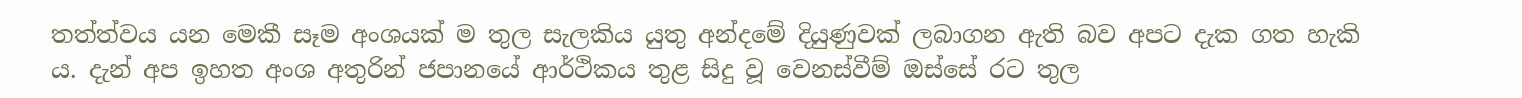තත්ත්වය යන මෙකී සෑම අංශයක් ම තුල සැලකිය යුතු අන්දමේ දියුණුවක් ලබාගන ඇති බව අපට දැක ගත හැකි ය. දැන් අප ඉහත අංශ අතුරින් ජපානයේ ආර්ථිකය තුළ සිදු වූ වෙනස්වීම් ඔස්සේ රට තුල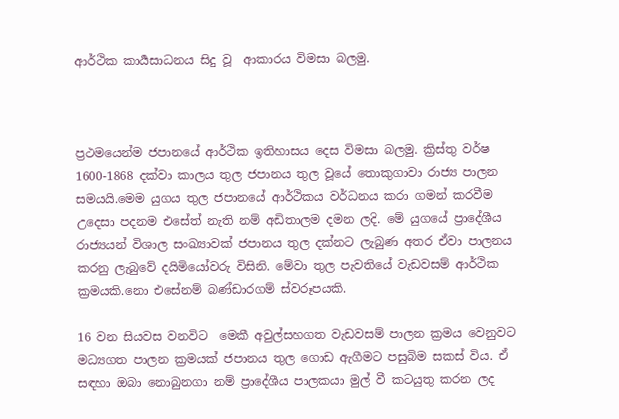ආර්ථික කාර්‍යසාධනය සිදු වූ  ආකාරය විමසා බලමු.



ප්‍රථමයෙන්ම ජපානයේ ආර්ථික ඉතිහාසය දෙස විමසා බලමු. ක්‍රිස්තු වර්ෂ 1600-1868 දක්වා කාලය තුල ජපානය තුල වූයේ තොකුගාවා රාජ්‍ය පාලන සමයයි.මෙම යුගය තුල ජපානයේ ආර්ථිකය වර්ධනය කරා ගමන් කරවීම උදෙසා පදනම එසේත් නැති නම් අඩිතාලම දමන ලදි. මේ යුගයේ ප්‍රාදේශීය රාජ්‍යයන් විශාල සංඛ්‍යාවක් ජපානය තුල දක්නට ලැබුණ අතර ඒවා පාලනය කරනු ලැබුවේ දයිමියෝවරු විසිනි. මේවා තුල පැවතියේ වැඩවසම් ආර්ථික ක්‍රමයකි.නො එසේනම් බණ්ඩාරගම් ස්වරූපයකි.

16 වන සියවස වනවිට  මෙකී අවුල්සහගත වැඩවසම් පාලන ක්‍රමය වෙනුවට  මධ්‍යගත පාලන ක්‍රමයක් ජපානය තුල ගොඩ ඇගීමට පසුබිම සකස් විය. ඒ සඳහා ඔබා නොබුනගා නම් ප්‍රාදේශීය පාලකයා මුල් වී කටයුතු කරන ලද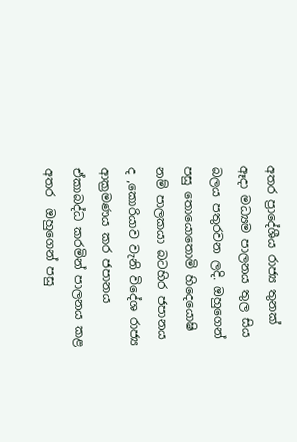අතර ප්‍රාදේශීය රාජ්‍ය තුනක් ඈදා මධ්‍යම පාලනය තුල සිය බලය පතුරවන ලදි. ඔහුගෙන් පසු තොයොතොමි හිදෙයොෂි නම් පාලකයා බටහිර ජපානය ද ,කොරියාව වැනි විදේශ රාජ්‍ය ආක්‍රමණය කර ජපානය ඒකාබද්ධ කරමින් පාලනය කළ අතර  ඔහුගෙන් පසු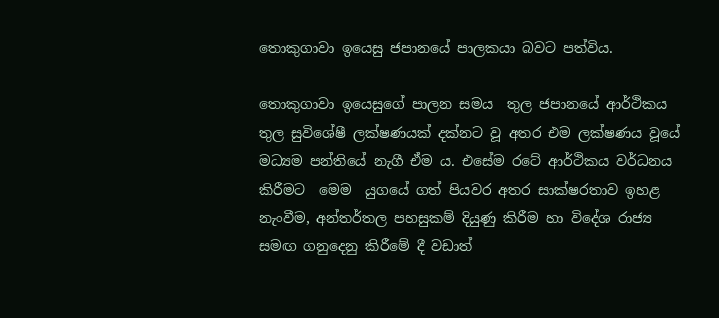තොකුගාවා ඉයෙසු ජපානයේ පාලකයා බවට පත්විය.

තොකුගාවා ඉයෙසුගේ පාලන සමය  තුල ජපානයේ ආර්ථිකය තුල සුවිශේෂී ලක්ෂණයක් දක්නට වූ අතර එම ලක්ෂණය වූයේ මධ්‍යම පන්තියේ නැගී ඒම ය. එසේම රටේ ආර්ථිකය වර්ධනය කිරීමට  මෙම  යුගයේ ගත් පියවර අතර සාක්ෂරතාව ඉහළ නැංවීම, අන්තර්තල පහසුකම් දියුණු කිරීම හා විදේශ රාජ්‍ය සමඟ ගනුදෙනු කිරීමේ දී වඩාත්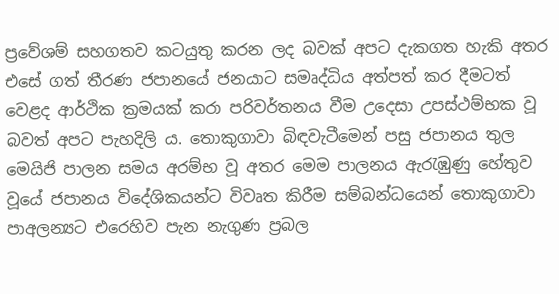ප්‍රවේශම් සහගතව කටයුතු කරන ලද බවක් අපට දැකගත හැකි අතර එසේ ගත් තීරණ ජපානයේ ජනයාට සමෘද්ධිය අත්පත් කර දීමටත් වෙළද ආර්ථික ක්‍රමයක් කරා පරිවර්තනය වීම උදෙසා උපස්ථම්භක වූ බවත් අපට පැහදිලි ය. තොකුගාවා බිඳවැටීමෙන් පසු ජපානය තුල මෙයිජි පාලන සමය අරම්භ වූ අතර මෙම පාලනය ඇරැඹුණු හේතුව වූයේ ජපානය විදේශිකයන්ට විවෘත කිරීම සම්බන්ධයෙන් තොකුගාවා පාඅලන්‍යට එරෙහිව පැන නැගුණ ප්‍රබල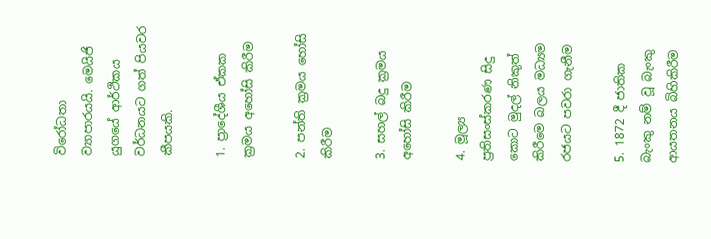විරෝධතා  ව්‍යාපාරයයි. මෙයිජි යුගයේ ආර්ථිකය වර්ධනයට ගත් පියවර කීපයකි.

1. ප්‍රාදේශීය ඒකක ක්‍රමය අහෝසි කිරීම

2. පන්ති ක්‍රමය හෝසි කිරීම

3. සහල් බදු ක්‍රමය අහෝසි කිරීම

4. මූල්‍ය ප්‍රතිසංස්කරණ සිදු කොට මුදල් නිකුත් කිරීමෙ බලය මධ්‍යම රජයට පවරා ගැනීම

5. 1872 දී ජාතික බැංකු නම් වූ බැංකු ආයතනය බිහිකිරීම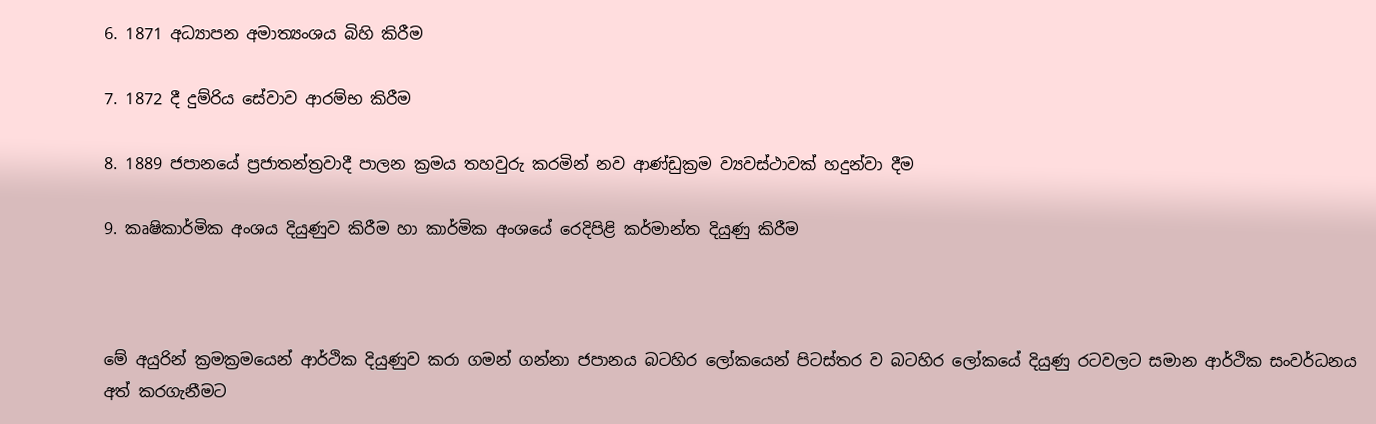6. 1871 අධ්‍යාපන අමාත්‍යංශය බිහි කිරීම

7. 1872 දී දුම්රිය සේවාව ආරම්භ කිරීම

8. 1889 ජපානයේ ප්‍රජාතන්ත්‍රවාදී පාලන ක්‍රමය තහවුරු කරමින් නව ආණ්ඩුක්‍රම ව්‍යවස්ථාවක් හදුන්වා දීම

9. කෘෂිකාර්මික අංශය දියුණුව කිරීම හා කාර්මික අංශයේ රෙදිපිළි කර්මාන්ත දියුණු කිරීම



මේ අයුරින් ක්‍රමක්‍රමයෙන් ආර්ථික දියුණුව කරා ගමන් ගන්නා ජපානය බටහිර ලෝකයෙන් පිටස්තර ව බටහිර ලෝකයේ දියුණු රටවලට සමාන ආර්ථික සංවර්ධනය අත් කරගැනීමට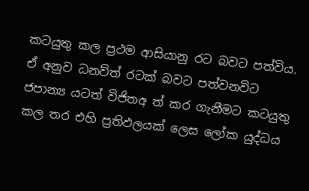කටයුතු කල ප්‍රථම ආසියානු රට බවට පත්විය. ඒ අනුව ධනව්ත් රටක් බවට පත්වනවිට ජපාන්‍ය යටත් විජිතඅ ත් කර ගැනීමට කටයුතු කල තර එහි ප්‍රතිඵලයක් ලෙස ලෝක යුද්ධය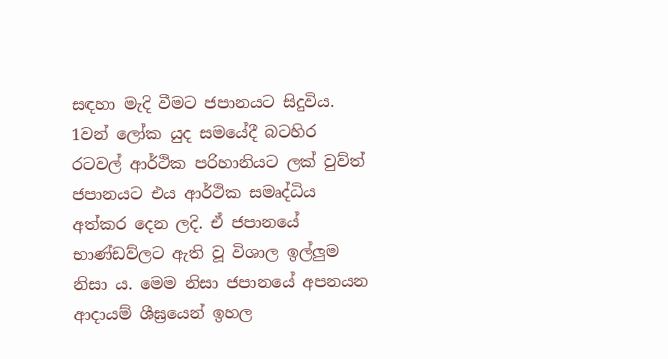සඳහා මැදි වීමට ජපානයට සිදුවිය. 1වන් ලෝක යුද සමයේදී බටහිර රටවල් ආර්ථික පරිහානියට ලක් වුව්ත් ජපානයට එය ආර්ථික සමෘද්ධිය අත්කර දෙන ලදි. ඒ ජපානයේ භාණ්ඩව්ලට ඇති වූ විශාල ඉල්ලුම නිසා ය. මෙම නිසා ජපානයේ අපනයන ආදායම් ශීඝ්‍රයෙන් ඉහල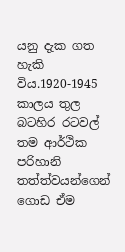යනු දැක ගත හැකි විය.1920-1945 කාලය තුල බටහිර රටවල් තම ආර්ථික පරිහානි තත්ත්වයන්ගෙන් ගොඩ ඒම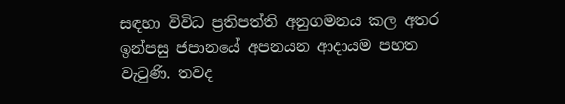සඳහා විවිධ ප්‍රතිපත්ති අනුගමනය කල අතර ඉන්පසු ජපානයේ අපනයන ආදායම පහත වැටුණි. තවද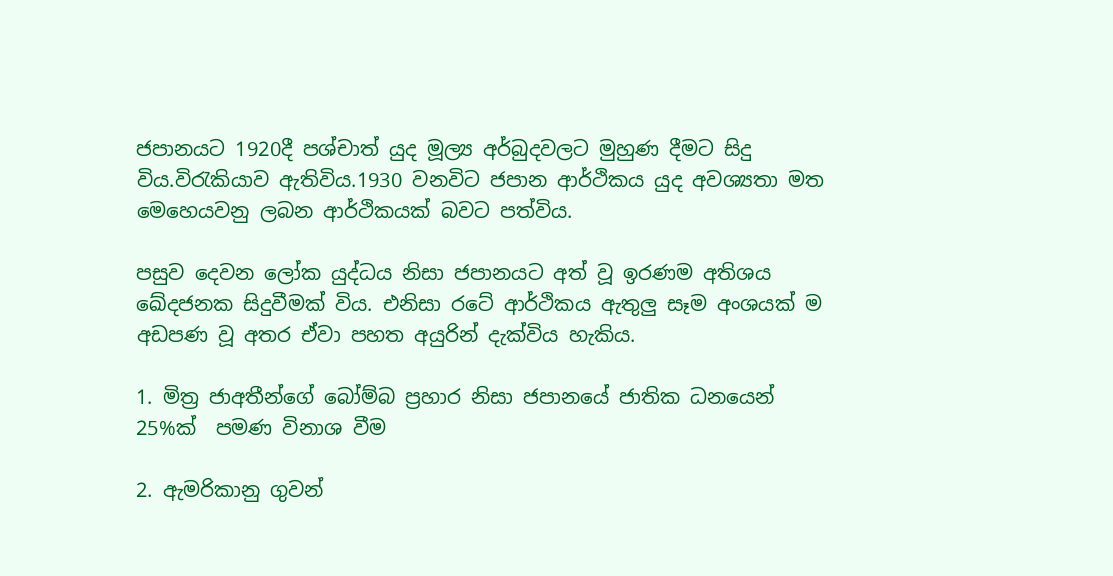ජපානයට 1920දී පශ්චාත් යුද මූල්‍ය අර්බුදවලට මුහුණ දීමට සිදු විය.විරැකියාව ඇතිවිය.1930 වනවිට ජපාන ආර්ථිකය යුද අවශ්‍යතා මත මෙහෙයවනු ලබන ආර්ථිකයක් බවට පත්විය.

පසුව දෙවන ලෝක යුද්ධය නිසා ජපානයට අත් වූ ඉරණම අතිශය ඛේදජනක සිදුවීමක් විය. එනිසා රටේ ආර්ථිකය ඇතුලු සෑම අංශයක් ම අඩපණ වූ අතර ඒවා පහත අයුරින් දැක්විය හැකිය.

1. මිත්‍ර ජාඅතීන්ගේ බෝම්බ ප්‍රහාර නිසා ජපානයේ ජාතික ධනයෙන් 25%ක්  පමණ විනාශ වීම

2. ඇමරිකානු ගුවන්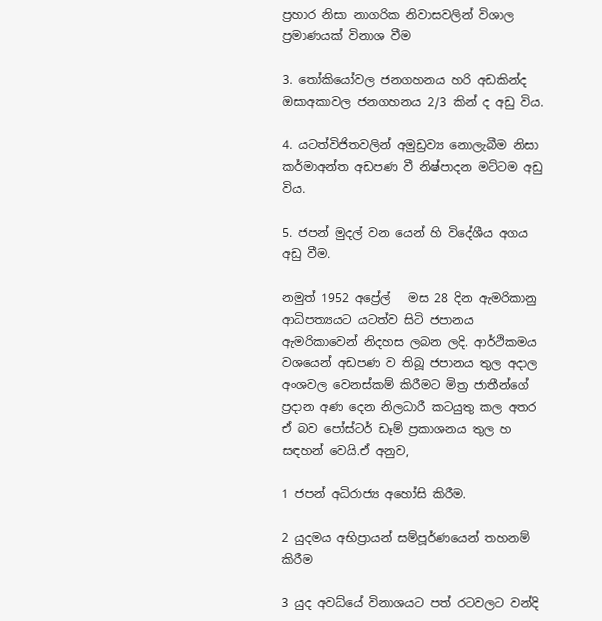ප්‍රහාර නිසා නාගරික නිවාසවලින් විශාල ප්‍රමාණයක් විනාශ වීම

3. තෝකියෝවල ජනගහනය හරි අඩකින්ද ඔසාඅකාවල ජනගහනය 2/3 කින් ද අඩු විය.

4. යටත්විජිතවලින් අමුඩ්‍රව්‍ය නොලැබීම නිසා කර්මාඅන්ත අඩපණ වී නිෂ්පාදන මට්ටම අඩු විය.

5. ජපන් මුදල් වන යෙන් හි විදේශීය අගය අඩු වීම.

නමුත් 1952 අප්‍රේල්   මස 28 දින ඇමරිකානු ආධිපත්‍යයට යටත්ව සිටි ජපානය ඇමරිකාවෙන් නිදහස ලබන ලදි. ආර්ථිකමය වශයෙන් අඩපණ ව තිබූ ජපානය තුල අදාල අංශවල වෙනස්කම් කිරීමට මිත්‍ර ජාතීන්ගේ ප්‍රදාන අණ දෙන නිලධාරී කටයුතු කල අතර ඒ බව පෝස්ටර් ඩෑම් ප්‍රකාශනය තුල හ සඳහන් වෙයි.ඒ අනුව,

1 ජපන් අධිරාජ්‍ය අහෝසි කිරීම.

2 යුදමය අභිප්‍රායන් සම්පූර්ණයෙන් තහනම් කිරීම

3 යුද අවධ්යේ විනාශයට පත් රටවලට වන්දි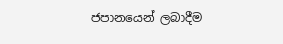ජපානයෙන් ලබාදීම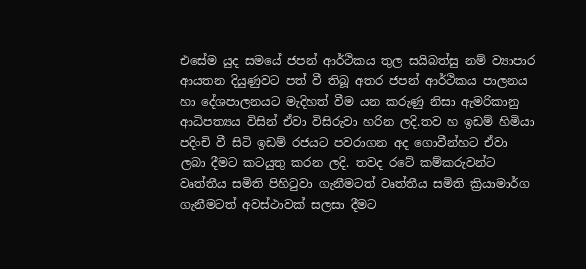එසේම යුද සමයේ ජපන් ආර්ථිකය තුල සයිබත්සු නම් ව්‍යාපාර ආයතන දියුණුවට පත් වී තිබූ අතර ජපන් ආර්ථිකය පාලනය හා දේශපාලනයට මැදිහත් වීම යන කරුණු නිසා ඇමරිකානු ආධිපත්‍යය විසින් ඒවා විසිරුවා හරින ලදි.තව හ ඉඩම් හිමියා පදිංචි වී සිටි ඉඩම් රජයට පවරාගන අද ගොවීන්හට ඒවා ලබා දීමට කටයුතු කරන ලදි. තවද රටේ කම්කරුවන්ට වෘත්තීය සමිති පිහිටුවා ගැනීමටත් වෘත්තීය සමිති ක්‍රියාමාර්ග ගැනීමටත් අවස්ථාවක් සලසා දීමට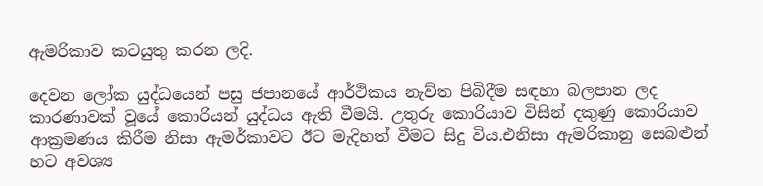ඇමරිකාව කටයුතු කරන ලදි.

දෙවන ලෝක යුද්ධයෙන් පසු ජපානයේ ආර්ථිකය නැව්ත පිබිදීම සඳහා බලපාන ලද කාරණාවක් වූයේ කොරියන් යුද්ධය ඇති වීමයි. උතුරු කොරියාව විසින් දකුණු කොරියාව ආක්‍රමණය කිරීම නිසා ඇමර්කාවට ඊට මැදිහත් වීමට සිදු විය.එනිසා ඇමරිකානු සෙබළුන් හට අවශ්‍ය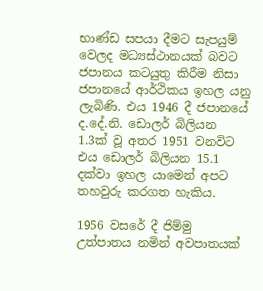භාණ්ඩ සපයා දීමට සැපයුම් වෙලද මධ්‍යස්ථානයක් බවට ජපානය කටයුතු කිරීම නිසා ජපානයේ ආර්ථිකය ඉහල යනු ලැබිණි. එය 1946 දී ජපානයේ ද.දේ.නි. ඩොලර් බිලියන  1.3ක් වූ අතර 1951 වනවිට  එය ඩොලර් බිලියන 15.1 දක්වා ඉහල යාමෙන් අපට තහවුරු කරගත හැකිය.

1956 වසරේ දී ජිම්මු උත්පාතය නමින් අවපාතයක්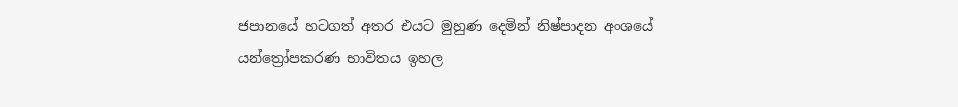ජපානයේ හටගත් අතර එයට මුහුණ දෙමින් නිෂ්පාදන අංශයේ යන්ත්‍රෝපකරණ භාවිතය ඉහල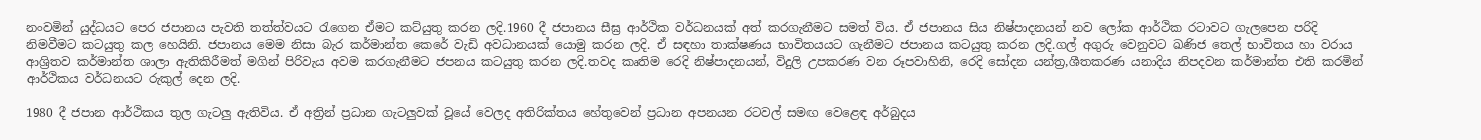නංවමින් යුද්ධයට පෙර ජපානය පැවති තත්ත්වයට රැගෙන ඒමට කට්යුතු කරන ලදි.1960 දී ජපානය සීඝ්‍ර ආර්ථික වර්ධනයක් අත් කරගැනීමට සමත් විය. ඒ ජපානය සිය නිෂ්පාදනයන් නව ලෝක ආර්ථික රටාවට ගැලපෙන පරිදි නිමවීමට කටයුතු කල හෙයිනි. ජපානය මෙම නිසා බැර කර්මාන්ත කෙරේ වැඩි අවධානයක් යොමු කරන ලදි. ඒ සඳහා තාක්ෂණය භාවිතයයට ගැනීමට ජපානය කටයුතු කරන ලදි.ගල් අගුරු වෙනුවට ඛණිජ තෙල් භාවිතය හා වරාය ආශ්‍රිතව කර්මාන්ත ශාලා ඇතිකිරීමත් මගින් පිරිවැය අවම කරගැනීමට ජපනය කටයුතු කරන ලදි.තවද කෘතිම රෙදි නිෂ්පාදනයන්, විදුලි උපකරණ වන රූපවාහිනි, රෙදි සෝදන යන්ත්‍ර,ශීතකරණ යනාදිය නිපදවන කර්මාන්ත එති කරමින් ආර්ථිකය වර්ධනයට රුකුල් දෙන ලදි.

1980 දී ජපාන ආර්ථිකය තුල ගැටලු ඇතිවිය. ඒ අත්‍රින් ප්‍රධාන ගැටලුවක් වූයේ වෙලද අතිරික්තය හේතුවෙන් ප්‍රධාන අපනයන රටවල් සමඟ වෙළෙඳ අර්බුදය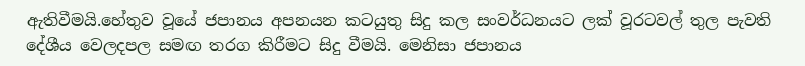ඇතිවීමයි.හේතුව වූයේ ජපානය අපනයන කටයුතු සිදු කල සංවර්ධනයට ලක් වූරටවල් තුල පැවති දේශීය වෙලදපල සමඟ තරග කිරීමට සිදු වීමයි. මෙනිසා ජපානය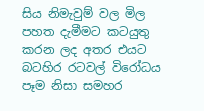සිය නිමැවුම් වල මිල පහත දැමීමට කටයුතු කරන ලද අතර එයට බටහිර රටවල් විරෝධය පෑම නිසා සමහර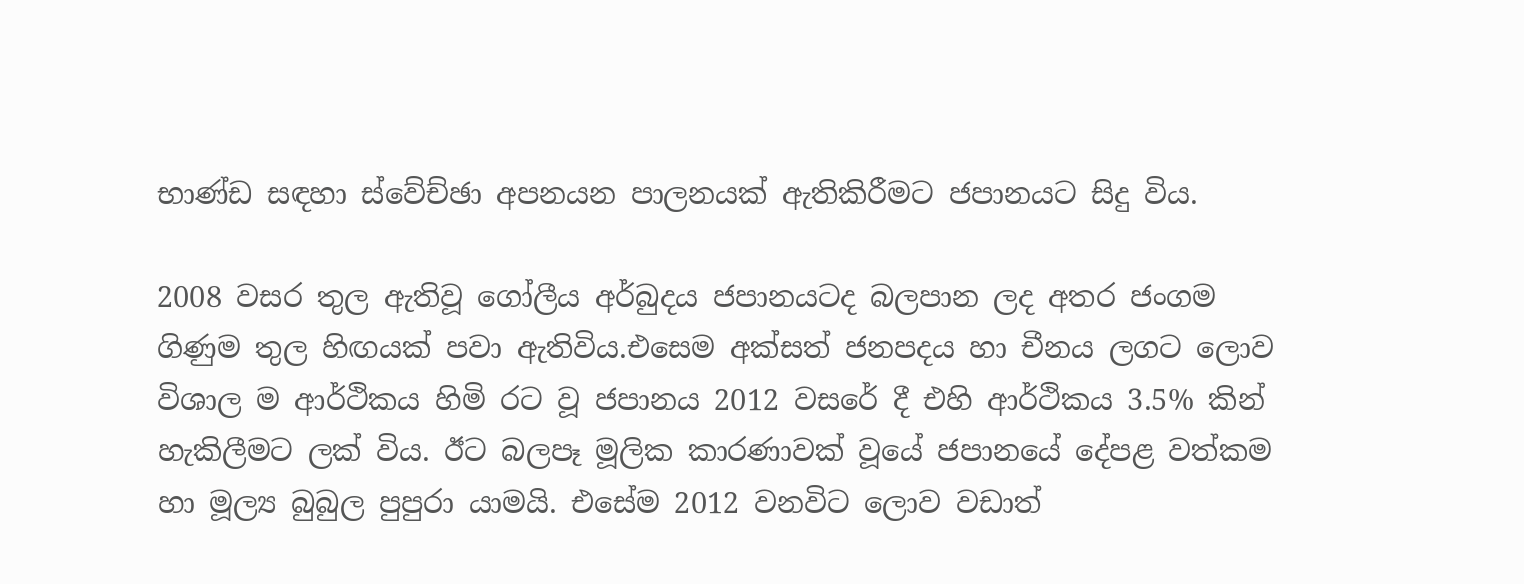භාණ්ඩ සඳහා ස්වේච්ඡා අපනයන පාලනයක් ඇතිකිරීමට ජපානයට සිදු විය.

2008 වසර තුල ඇතිවූ ගෝලීය අර්බුදය ජපානයටද බලපාන ලද අතර ජංගම ගිණුම තුල හිඟයක් පවා ඇතිවිය.එසෙම අක්සත් ජනපදය හා චීනය ලගට ලොව විශාල ම ආර්ථිකය හිමි රට වූ ජපානය 2012 වසරේ දී එහි ආර්ථිකය 3.5% කින් හැකිලීමට ලක් විය. ඊට බලපෑ මූලික කාරණාවක් වූයේ ජපානයේ දේපළ වත්කම හා මූල්‍ය බුබුල පුපුරා යාමයි. එසේම 2012 වනවිට ලොව වඩාත්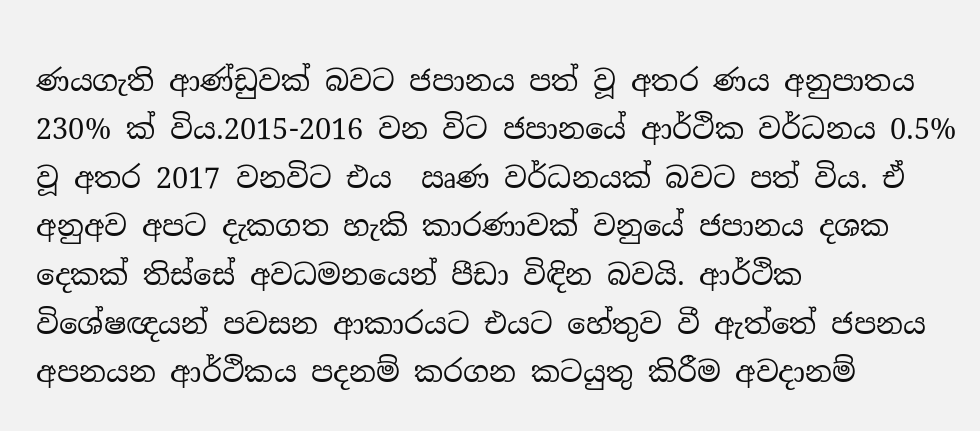ණයගැති ආණ්ඩුවක් බවට ජපානය පත් වූ අතර ණය අනුපාතය 230% ක් විය.2015-2016 වන විට ජපානයේ ආර්ථික වර්ධනය 0.5% වූ අතර 2017 වනවිට එය  ඍණ වර්ධනයක් බවට පත් විය. ඒ අනුඅව අපට දැකගත හැකි කාරණාවක් වනුයේ ජපානය දශක දෙකක් තිස්සේ අවධමනයෙන් පීඩා විඳින බවයි. ආර්ථික විශේෂඥයන් පවසන ආකාරයට එයට හේතුව වී ඇත්තේ ජපනය අපනයන ආර්ථිකය පදනම් කරගන කටයුතු කිරීම අවදානම්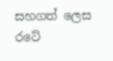සහගත් ලෙස රටේ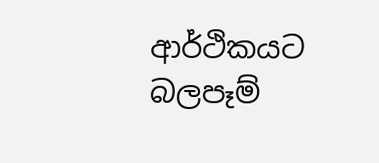ආර්ථිකයට බලපෑම්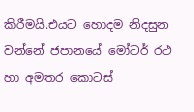කිරීමයි.එයට හොදම නිදසුන වන්නේ ජපානයේ මෝටර් රථ හා අමතර කොටස්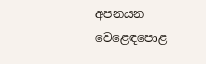අපනයන වෙළෙඳපොළ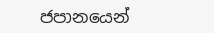ජපානයෙන්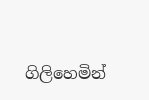ගිලිහෙමින්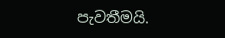පැවතීමයි.